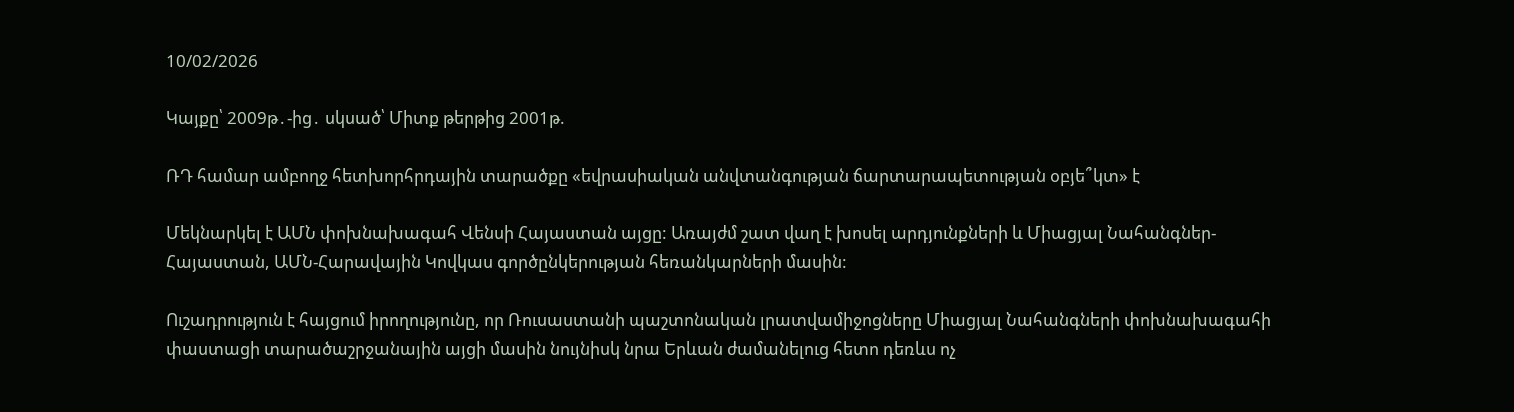10/02/2026

Կայքը՝ 2009թ․-ից․ սկսած՝ Միտք թերթից 2001թ.

ՌԴ համար ամբողջ հետխորհրդային տարածքը «եվրասիական անվտանգության ճարտարապետության օբյե՞կտ» է

Մեկնարկել է ԱՄՆ փոխնախագահ Վենսի Հայաստան այցը: Առայժմ շատ վաղ է խոսել արդյունքների և Միացյալ Նահանգներ-Հայաստան, ԱՄՆ-Հարավային Կովկաս գործընկերության հեռանկարների մասին:

Ուշադրություն է հայցում իրողությունը, որ Ռուսաստանի պաշտոնական լրատվամիջոցները Միացյալ Նահանգների փոխնախագահի փաստացի տարածաշրջանային այցի մասին նույնիսկ նրա Երևան ժամանելուց հետո դեռևս ոչ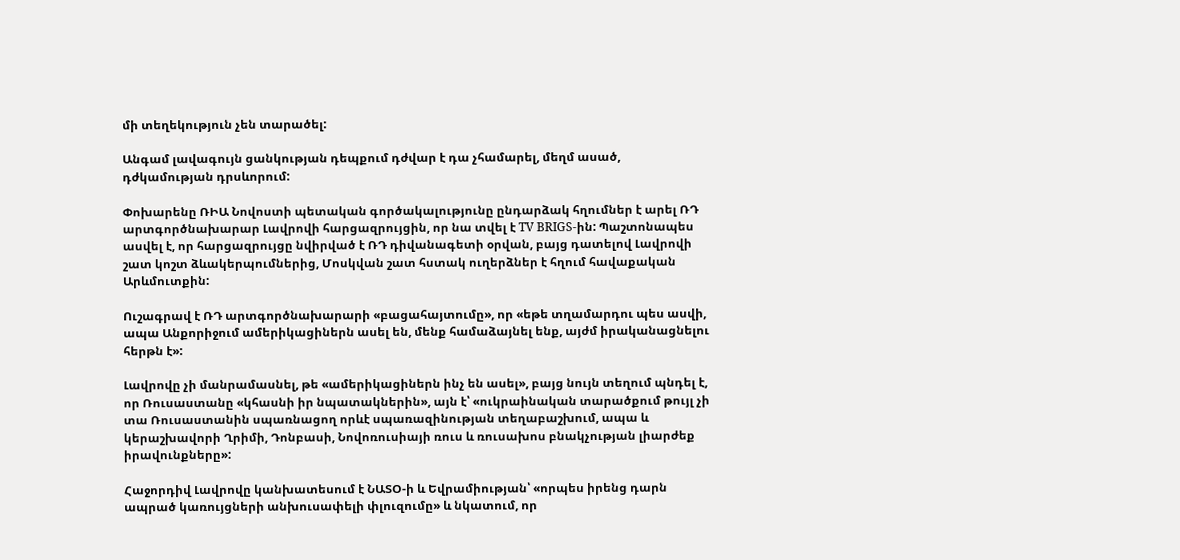մի տեղեկություն չեն տարածել:

Անգամ լավագույն ցանկության դեպքում դժվար է դա չհամարել, մեղմ ասած, դժկամության դրսևորում:

Փոխարենը ՌԻԱ Նովոստի պետական գործակալությունը ընդարձակ հղումներ է արել ՌԴ արտգործնախարար Լավրովի հարցազրույցին, որ նա տվել է TV BRIGS-ին: Պաշտոնապես ասվել է, որ հարցազրույցը նվիրված է ՌԴ դիվանագետի օրվան, բայց դատելով Լավրովի շատ կոշտ ձևակերպումներից, Մոսկվան շատ հստակ ուղերձներ է հղում հավաքական Արևմուտքին:

Ուշագրավ է ՌԴ արտգործնախարարի «բացահայտումը», որ «եթե տղամարդու պես ասվի, ապա Անքորիջում ամերիկացիներն ասել են, մենք համաձայնել ենք, այժմ իրականացնելու հերթն է»:

Լավրովը չի մանրամասնել, թե «ամերիկացիներն ինչ են ասել», բայց նույն տեղում պնդել է, որ Ռուսաստանը «կհասնի իր նպատակներին», այն է՝ «ուկրաինական տարածքում թույլ չի տա Ռուսաստանին սպառնացող որևէ սպառազինության տեղաբաշխում, ապա և կերաշխավորի Ղրիմի, Դոնբասի, Նովոռուսիայի ռուս և ռուսախոս բնակչության լիարժեք իրավունքները»:

Հաջորդիվ Լավրովը կանխատեսում է ՆԱՏՕ-ի և Եվրամիության՝ «որպես իրենց դարն ապրած կառույցների անխուսափելի փլուզումը» և նկատում, որ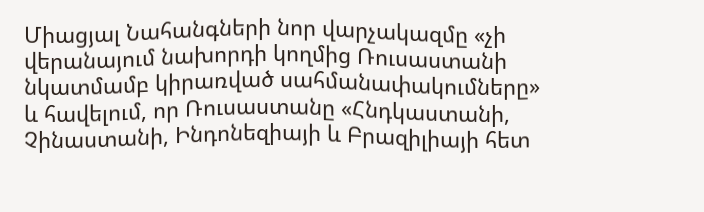Միացյալ Նահանգների նոր վարչակազմը «չի վերանայում նախորդի կողմից Ռուսաստանի նկատմամբ կիրառված սահմանափակումները» և հավելում, որ Ռուսաստանը «Հնդկաստանի, Չինաստանի, Ինդոնեզիայի և Բրազիլիայի հետ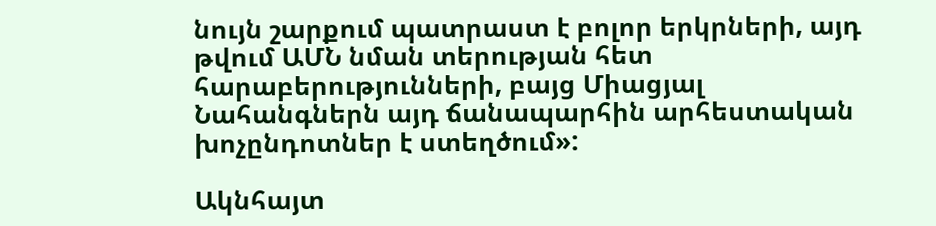նույն շարքում պատրաստ է բոլոր երկրների, այդ թվում ԱՄՆ նման տերության հետ հարաբերությունների, բայց Միացյալ Նահանգներն այդ ճանապարհին արհեստական խոչընդոտներ է ստեղծում»:

Ակնհայտ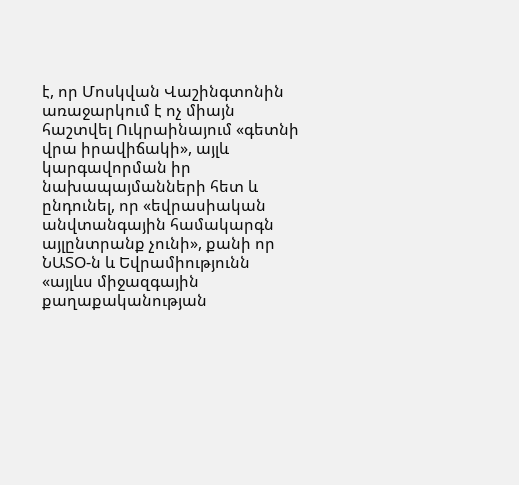է, որ Մոսկվան Վաշինգտոնին առաջարկում է ոչ միայն հաշտվել Ուկրաինայում «գետնի վրա իրավիճակի», այլև կարգավորման իր նախապայմանների հետ և ընդունել, որ «եվրասիական անվտանգային համակարգն այլընտրանք չունի», քանի որ ՆԱՏՕ-ն և Եվրամիությունն «այլևս միջազգային քաղաքականության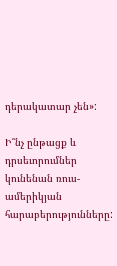դերակատար չեն»:

Ի՞նչ ընթացք և դրսեւորումներ կունենան ռուս-ամերիկյան հարաբերությունները: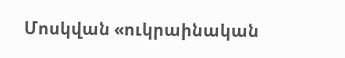Մոսկվան «ուկրաինական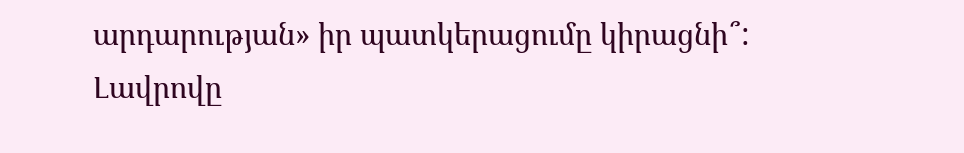արդարության» իր պատկերացումը կիրացնի՞: Լավրովը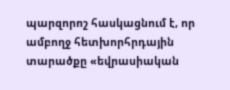պարզորոշ հասկացնում է, որ ամբողջ հետխորհրդային տարածքը «եվրասիական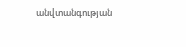անվտանգության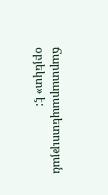ճարտարապետության օբյեկտ» է: